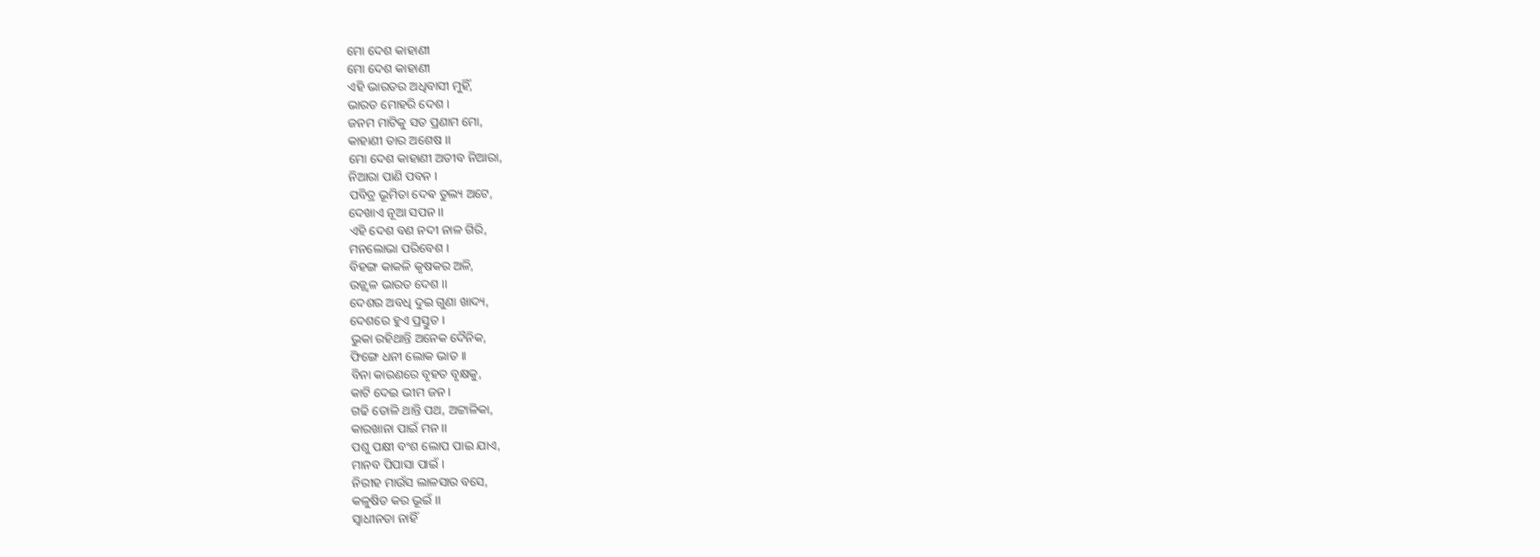ମୋ ଦେଶ କାହାଣୀ
ମୋ ଦେଶ କାହାଣୀ
ଏହି ଭାରତର ଅଧିବାସୀ ମୁହିଁ,
ଭାରତ ମୋହରି ଦେଶ ।
ଜନମ ମାଟିକୁ ସତ ପ୍ରଣାମ ମୋ,
କାହାଣୀ ତାର ଅଶେଷ ।।
ମୋ ଦେଶ କାହାଣୀ ଅତୀବ ନିଆରା,
ନିଆରା ପାଣି ପବନ ।
ପବିତ୍ର ଭୂମିତା ଦେଵ ତୁଲ୍ୟ ଅଟେ,
ଦେଖାଏ ନୂଆ ସପନ ।।
ଏହି ଦେଶ ବଣ ନଦୀ ନାଳ ଗିରି,
ମନଲୋଭା ପରିବେଶ ।
ବିହଙ୍ଗ କାକଳି କୃଷକର ଅଳି,
ଉଜ୍ଜ୍ୱଳ ଭାରତ ଦେଶ ।।
ଦେଶର ଅବଧି ଦୁଇ ଗୁଣା ଖାଦ୍ୟ,
ଦେଶରେ ହୁଏ ପ୍ରସ୍ତୁତ ।
ଭୁକା ରହିଥାନ୍ତି ଅନେକ ଦୈନିକ,
ଫିଙ୍ଗେ ଧନୀ ଲୋକ ଭାତ ।।
ବିନା କାରଣରେ ବୃହତ ବୃକ୍ଷକୁ,
କାଟି ଦେଇ ଭୀମ ଜନ ।
ଗଢି ତୋଳି ଥାନ୍ତି ପଥ, ଅଟ୍ଟାଳିକା,
କାରଖାନା ପାଇଁ ମନ ।।
ପଶୁ ପକ୍ଷୀ ବଂଶ ଲୋପ ପାଇ ଯାଏ,
ମାନବ ପିପାସା ପାଇଁ ।
ନିରୀହ ମାଉଁସ ଲାଳସାର ବସେ,
କଳୁଷିତ କର ଭୂଇଁ ।।
ସ୍ୱାଧୀନତା ନାହିଁ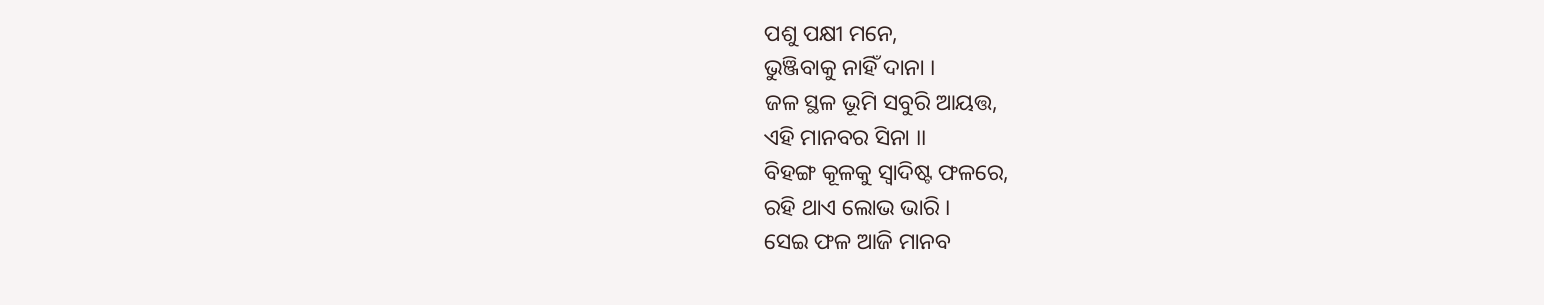ପଶୁ ପକ୍ଷୀ ମନେ,
ଭୁଞ୍ଜିବାକୁ ନାହିଁ ଦାନା ।
ଜଳ ସ୍ଥଳ ଭୂମି ସବୁରି ଆୟତ୍ତ,
ଏହି ମାନବର ସିନା ।।
ବିହଙ୍ଗ କୂଳକୁ ସ୍ୱାଦିଷ୍ଟ ଫଳରେ,
ରହି ଥାଏ ଲୋଭ ଭାରି ।
ସେଇ ଫଳ ଆଜି ମାନବ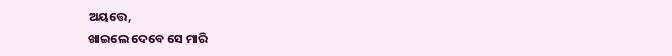ଅୟତ୍ତେ,
ଖାଇଲେ ଦେବେ ସେ ମାରି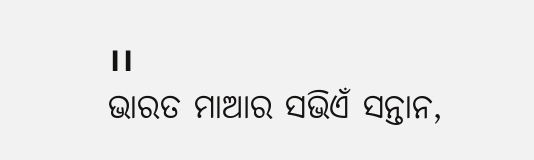।।
ଭାରତ ମାଆର ସଭିଏଁ ସନ୍ତାନ,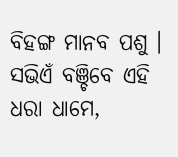ବିହଙ୍ଗ ମାନବ ପଶୁ ।
ସଭିଏଁ ବଞ୍ଚିବେ ଏହି ଧରା ଧାମେ,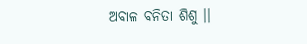ଅବାଳ ବନିତା ଶିଶୁ ।।